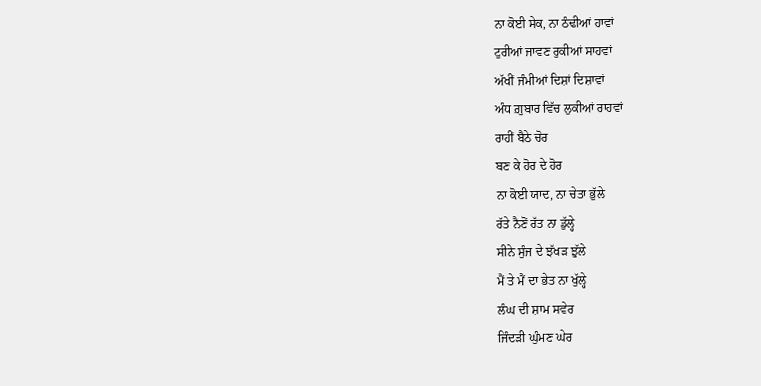ਨਾ ਕੋਈ ਸੇਕ, ਨਾ ਠੰਢੀਆਂ ਹਾਵਾਂ
ਟੁਰੀਆਂ ਜਾਵਣ ਰੁਕੀਆਂ ਸਾਹਵਾਂ
ਅੱਖੀਂ ਜੰਮੀਆਂ ਦਿਸ਼ਾਂ ਦਿਸ਼ਾਵਾਂ
ਅੰਧ ਗ਼ੁਬਾਰ ਵਿੱਚ ਲੁਕੀਆਂ ਰਾਹਵਾਂ
ਰਾਹੀਂ ਬੈਠੇ ਚੋਰ
ਬਣ ਕੇ ਹੋਰ ਦੇ ਹੋਰ
ਨਾ ਕੋਈ ਯਾਦ, ਨਾ ਚੇਤਾ ਭੁੱਲੇ
ਰੱਤੇ ਨੈਣੋਂ ਰੱਤ ਨਾ ਡੁੱਲ੍ਹੇ
ਸੀਨੇ ਸੁੰਜ ਦੇ ਝੱਖੜ ਝੁੱਲੇ
ਮੈਂ ਤੇ ਮੈਂ ਦਾ ਭੇਤ ਨਾ ਖੁੱਲ੍ਹੇ
ਲੰਘ ਦੀ ਸ਼ਾਮ ਸਵੇਰ
ਜਿੰਦੜੀ ਘੁੰਮਣ ਘੇਰ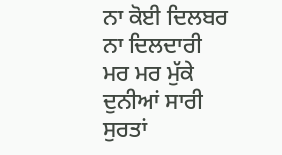ਨਾ ਕੋਈ ਦਿਲਬਰ ਨਾ ਦਿਲਦਾਰੀ
ਮਰ ਮਰ ਮੁੱਕੇ ਦੁਨੀਆਂ ਸਾਰੀ
ਸੁਰਤਾਂ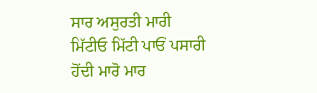ਸਾਰ ਅਸੁਰਤੀ ਮਾਰੀ
ਮਿੱਟੀਓ ਮਿੱਟੀ ਪਾਓਂ ਪਸਾਰੀ
ਹੋਂਦੀ ਮਾਰੋ ਮਾਰ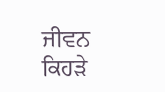ਜੀਵਨ ਕਿਹੜੇ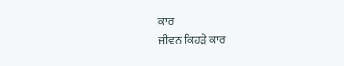ਕਾਰ
ਜੀਵਨ ਕਿਹੜੇ ਕਾਰ